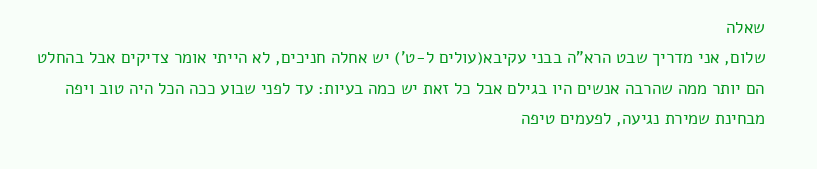שאלה
שלום, אני מדריך שבט הרא"ה בבני עקיבא(עולים ל-ט') יש אחלה חניכים, לא הייתי אומר צדיקים אבל בהחלט הם יותר ממה שהרבה אנשים היו בגילם אבל כל זאת יש כמה בעיות: עד לפני שבוע ככה הכל היה טוב ויפה מבחינת שמירת נגיעה, לפעמים טיפה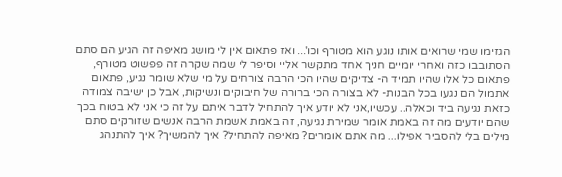הגזימו שמי שרואים אותו נוגע הוא מטורף וכו'... ואז פתאום אין לי מושג מאיפה זה הגיע הם סתם הסתובבו כזה ואחרי יומיים חניך אחד מתקשר אליי וסיפר לי שמה שקרה זה פפשוט מטורף, פתאום כל אלו שהיו תמיד ה- צדיקים שהיו הכי הרבה צורחים על מי שלא שומר נגיע, פתאום אתמול הם נגעו בכל הבנות- לא בצורה הכי ברורה של חיבוקים ונשיקות, אבל כן ישיבה צמודה כזאת נגיעה ביד וכאלה.. עכשיו,אני לא יודע איך להתחיל לדבר איתם על זה כי אני לא בטוח בכך שהם יודעים מה זה באמת אומר שמירת נגיעה, זה באמת אשמת הרבה אנשים שזורקים סתם מילים בלי להסביר אפילו... מה אתם אומרים? מאיפה להתחיל? איך להמשיך? איך להתנהג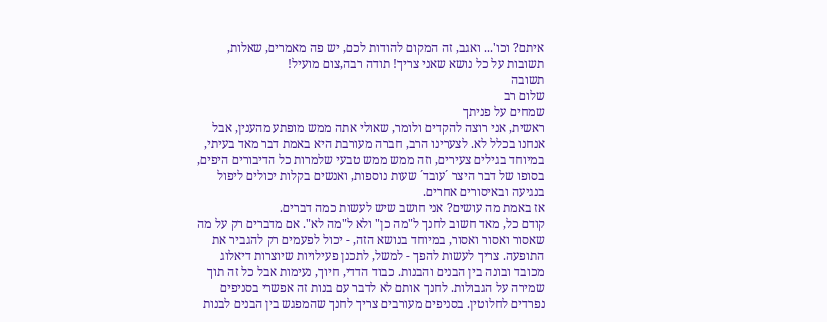איתם? וכו'... ואגב, זה המקום להודות לכם, יש פה מאמרים, שאלות, תשובות על כל נושא שאני צריך! תודה רבה,צום מועיל!
תשובה
שלום רב
שמחים על פניתך
ראשית, אני רוצה להקדים ולומר, שאולי אתה ממש מופתע מהענין, אבל אנחנו בכלל לא. לצערינו הרב, חברה מעורבת היא באמת דבר מאד בעיתי, במיוחד בגילים צעירים, וזה ממש ממש טבעי שלמרות כל הדיבורים היפים, בסופו של דבר היצר ´עובד´ שעות נוספות, ואנשים בקלות יכולים ליפול בנגיעה ובאיסורים אחרים.
אז באמת מה עושים? אני חושב שיש לעשות כמה דברים.
קודם כל, מאד חשוב לחנך ל"מה כן" ולא ל"מה לא". אם מדברים רק על מה שאסור ואסור ואסור, במיוחד בנושא הזה, - יכול לפעמים רק להגביר את התופעה. צריך לעשות להפך - למשל, לתכנן פעילויות שיוצרות דיאלוג מכובד ובונה בין הבנים והבנות. כבוד הדדי, חיוך, נעימות אבל כל זה תוך שמירה על הגבולות. לחנך אותם לא לדבר עם בנות זה אפשרי בסניפים נפרדים לחלוטין. בסניפים מעורבים צריך לחנך שהמפגש בין הבנים לבנות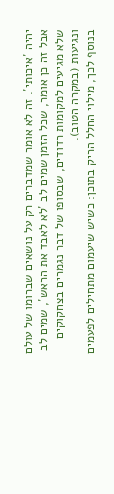יהיה ´איכותי´. זה לא אומר שמדברים רק על נושאים שברומו של עולם אבל זה כן אומר, שכל הזמן שמים לב ´לא לאבד את הראש´, שמים לב שלא מגיעים למקומות רדודים, שבסופו של דבר נגמרים בצחקוקים ונגיעות (במקרה הטוב).
בנוסף לכך, מילוי החלל הריק בתוכן: כשיש שיעמום מתחילים לפעמים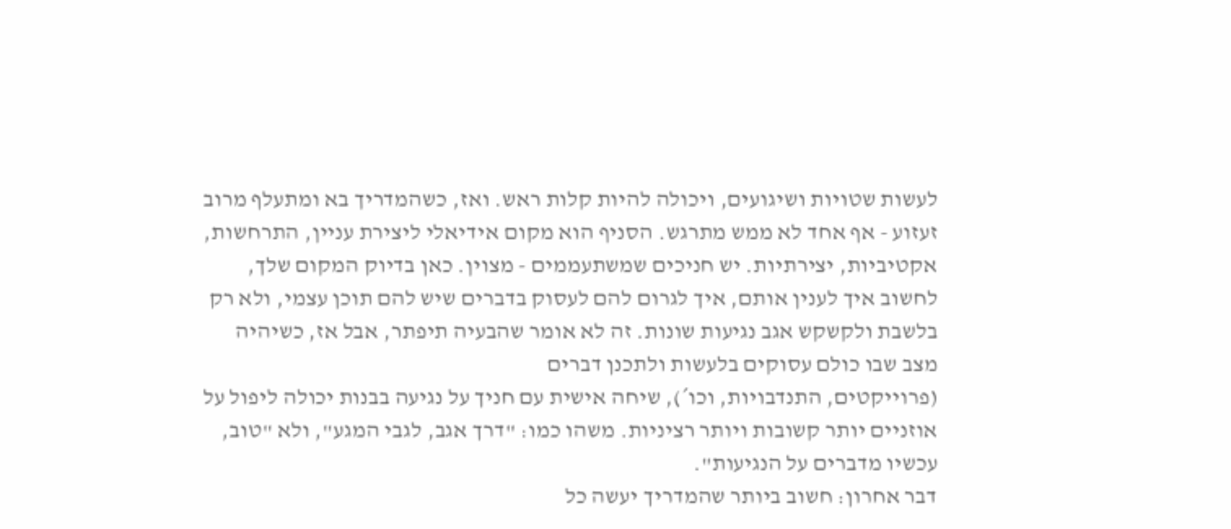לעשות שטויות ושיגועים, ויכולה להיות קלות ראש. ואז, כשהמדריך בא ומתעלף מרוב זעזוע - אף אחד לא ממש מתרגש. הסניף הוא מקום אידיאלי ליצירת עניין, התרחשות, אקטיביות, יצירתיות. יש חניכים שמשתעממים - מצוין. כאן בדיוק המקום שלך, לחשוב איך לענין אותם, איך לגרום להם לעסוק בדברים שיש להם תוכן עצמי, ולא רק בלשבת ולקשקש אגב נגיעות שונות. זה לא אומר שהבעיה תיפתר, אבל אז, כשיהיה מצב שבו כולם עסוקים בלעשות ולתכנן דברים
(פרוייקטים, התנדבויות, וכו´), שיחה אישית עם חניך על נגיעה בבנות יכולה ליפול על אוזניים יותר קשובות ויותר רציניות. משהו כמו: "דרך אגב, לגבי המגע", ולא "טוב, עכשיו מדברים על הנגיעות".
דבר אחרון: חשוב ביותר שהמדריך יעשה כל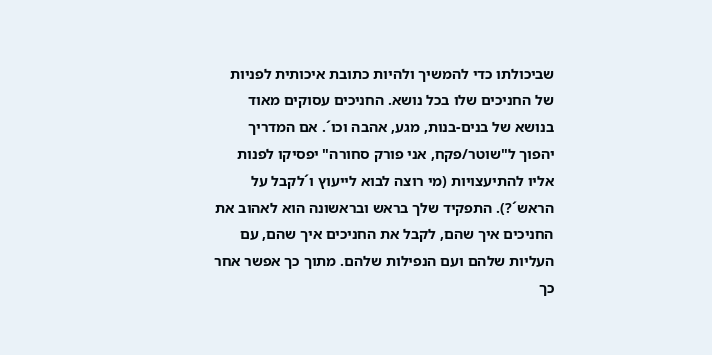שביכולתו כדי להמשיך ולהיות כתובת איכותית לפניות של החניכים שלו בכל נושא. החניכים עסוקים מאוד בנושא של בנים-בנות, מגע, אהבה וכו´. אם המדריך יהפוך ל"שוטר/פקח, אני פורק סחורה" יפסיקו לפנות אליו להתיעצויות (מי רוצה לבוא לייעוץ ו´לקבל על הראש´?). התפקיד שלך בראש ובראשונה הוא לאהוב את החניכים איך שהם, לקבל את החניכים איך שהם, עם העליות שלהם ועם הנפילות שלהם. מתוך כך אפשר אחר כך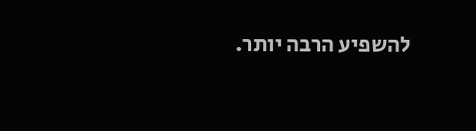להשפיע הרבה יותר.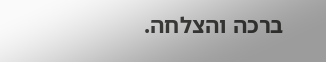ברכה והצלחה.